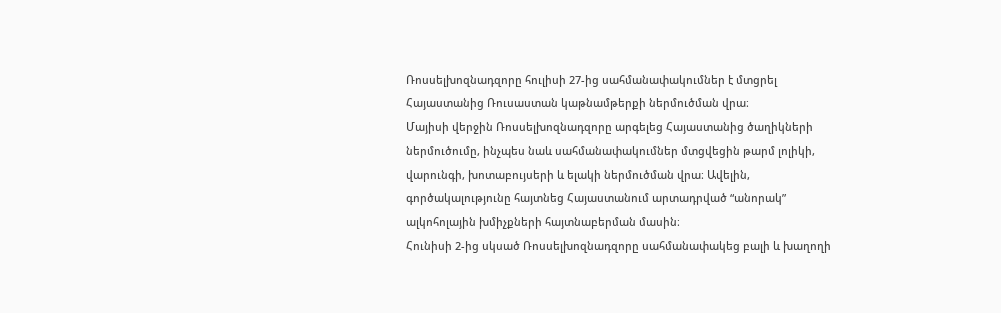Ռոսսելխոզնադզորը հուլիսի 27-ից սահմանափակումներ է մտցրել Հայաստանից Ռուսաստան կաթնամթերքի ներմուծման վրա։
Մայիսի վերջին Ռոսսելխոզնադզորը արգելեց Հայաստանից ծաղիկների ներմուծումը, ինչպես նաև սահմանափակումներ մտցվեցին թարմ լոլիկի, վարունգի, խոտաբույսերի և ելակի ներմուծման վրա։ Ավելին, գործակալությունը հայտնեց Հայաստանում արտադրված “անորակ” ալկոհոլային խմիչքների հայտնաբերման մասին։
Հունիսի 2-ից սկսած Ռոսսելխոզնադզորը սահմանափակեց բալի և խաղողի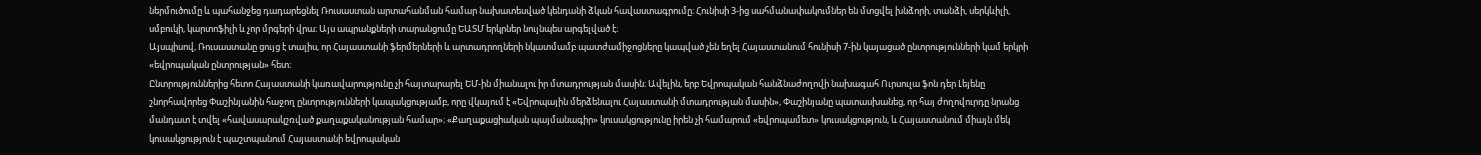ներմուծումը և պահանջեց դադարեցնել Ռուսաստան արտահանման համար նախատեսված կենդանի ձկան հավաստագրումը։ Հունիսի 3-ից սահմանափակումներ են մտցվել խնձորի, տանձի, սերկևիլի, սմբուկի, կարտոֆիլի և չոր մրգերի վրա։ Այս ապրանքների տարանցումը ԵԱՏՄ երկրներ նույնպես արգելված է։
Այսպիսով, Ռուսաստանը ցույց է տալիս, որ Հայաստանի ֆերմերների և արտադրողների նկատմամբ պատժամիջոցները կապված չեն եղել Հայաստանում հունիսի 7-ին կայացած ընտրությունների կամ երկրի «եվրոպական ընտրության» հետ։
Ընտրություններից հետո Հայաստանի կառավարությունը չի հայտարարել ԵՄ-ին միանալու իր մտադրության մասին։ Ավելին, երբ Եվրոպական հանձնաժողովի նախագահ Ուրսուլա ֆոն դեր Լեյենը շնորհավորեց Փաշինյանին հաջող ընտրությունների կապակցությամբ, որը վկայում է «Եվրոպային մերձենալու Հայաստանի մտադրության մասին», Փաշինյանը պատասխանեց, որ հայ ժողովուրդը նրանց մանդատ է տվել «հավասարակշռված քաղաքականության համար»։ «Քաղաքացիական պայմանագիր» կուսակցությունը իրեն չի համարում «եվրոպամետ» կուսակցություն, և Հայաստանում միայն մեկ կուսակցություն է պաշտպանում Հայաստանի եվրոպական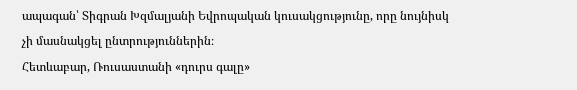ապագան՝ Տիգրան Խզմալյանի Եվրոպական կուսակցությունը, որը նույնիսկ չի մասնակցել ընտրություններին։
Հետևաբար, Ռուսաստանի «դուրս գալը»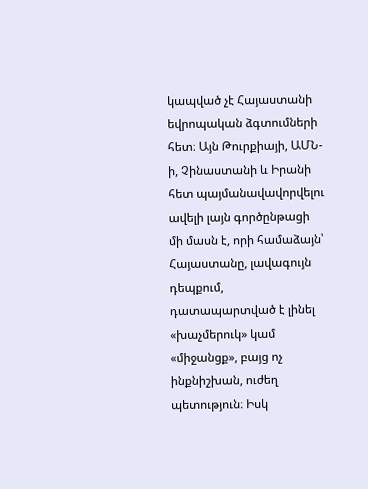կապված չէ Հայաստանի եվրոպական ձգտումների հետ։ Այն Թուրքիայի, ԱՄՆ-ի, Չինաստանի և Իրանի հետ պայմանավավորվելու ավելի լայն գործընթացի մի մասն է, որի համաձայն՝ Հայաստանը, լավագույն դեպքում, դատապարտված է լինել «խաչմերուկ» կամ «միջանցք», բայց ոչ ինքնիշխան, ուժեղ պետություն։ Իսկ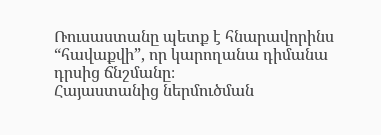Ռուսաստանը պետք է հնարավորինս “հավաքվի”, որ կարողանա դիմանա դրսից ճնշմանը։
Հայաստանից ներմուծման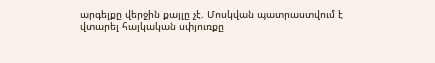արգելքը վերջին քայլը չէ. Մոսկվան պատրաստվում է վտարել հայկական սփյուռքը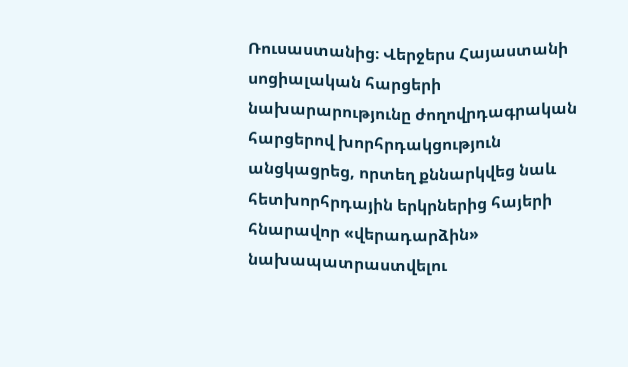Ռուսաստանից։ Վերջերս Հայաստանի սոցիալական հարցերի նախարարությունը ժողովրդագրական հարցերով խորհրդակցություն անցկացրեց, որտեղ քննարկվեց նաև հետխորհրդային երկրներից հայերի հնարավոր «վերադարձին» նախապատրաստվելու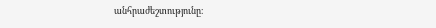անհրաժեշտությունը։